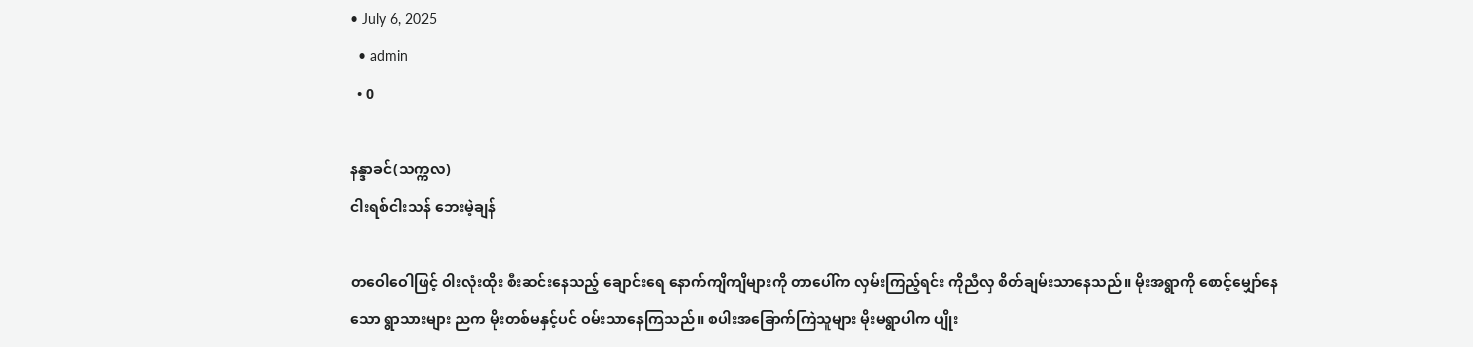• July 6, 2025
  • admin
  • 0

နန္ဒာခင်(သက္ကလ)
ငါးရစ်ငါးသန် ဘေးမဲ့ချန်

တဝေါဝေါဖြင့် ဝါးလုံးထိုး စီးဆင်းနေသည့် ချောင်းရေ နောက်ကျိကျိများကို တာပေါ်က လှမ်းကြည့်ရင်း ကိုညီလှ စိတ်ချမ်းသာနေသည်။ မိုးအရွာကို စောင့်မျှော်နေသော ရွာသားများ ညက မိုးတစ်မနှင့်ပင် ဝမ်းသာနေကြသည်။ စပါးအခြောက်ကြဲသူများ မိုးမရွာပါက ပျိုး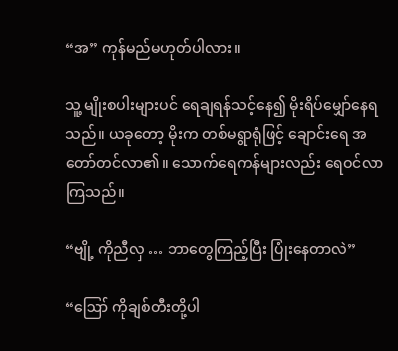“အ” ကုန်မည်မဟုတ်ပါလား။

သူ့ မျိုးစပါးများပင် ရေချရန်သင့်နေ၍ မိုးရိပ်မျှော်နေရသည်။ ယခုတော့ မိုးက တစ်မရွာရုံဖြင့် ချောင်းရေ အတော်တင်လာ၏။ သောက်ရေကန်များလည်း ရေဝင်လာကြသည်။

“ဗျို့ ကိုညီလှ … ဘာတွေကြည့်ပြီး ပြုံးနေတာလဲ”

“ဪ ကိုချစ်တီးတို့ပါ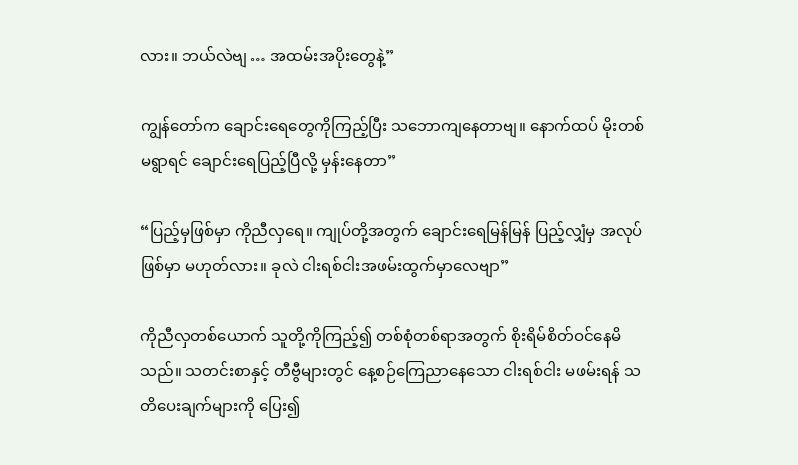လား။ ဘယ်လဲဗျ … အထမ်းအပိုးတွေနဲ့”

ကျွန်တော်က ချောင်းရေတွေကိုကြည့်ပြီး သဘောကျနေတာဗျ။ နောက်ထပ် မိုးတစ်မရွာရင် ချောင်းရေပြည့်ပြီလို့ မှန်းနေတာ”

“ပြည့်မှဖြစ်မှာ ကိုညီလှရေ။ ကျုပ်တို့အတွက် ချောင်းရေမြန်မြန် ပြည့်လျှံမှ အလုပ်ဖြစ်မှာ မဟုတ်လား။ ခုလဲ ငါးရစ်ငါးအဖမ်းထွက်မှာလေဗျာ”

ကိုညီလှတစ်ယောက် သူတို့ကိုကြည့်၍ တစ်စုံတစ်ရာအတွက် စိုးရိမ်စိတ်ဝင်နေမိသည်။ သတင်းစာနှင့် တီဗွီများတွင် နေ့စဉ်ကြေညာနေသော ငါးရစ်ငါး မဖမ်းရန် သတိပေးချက်များကို ပြေး၍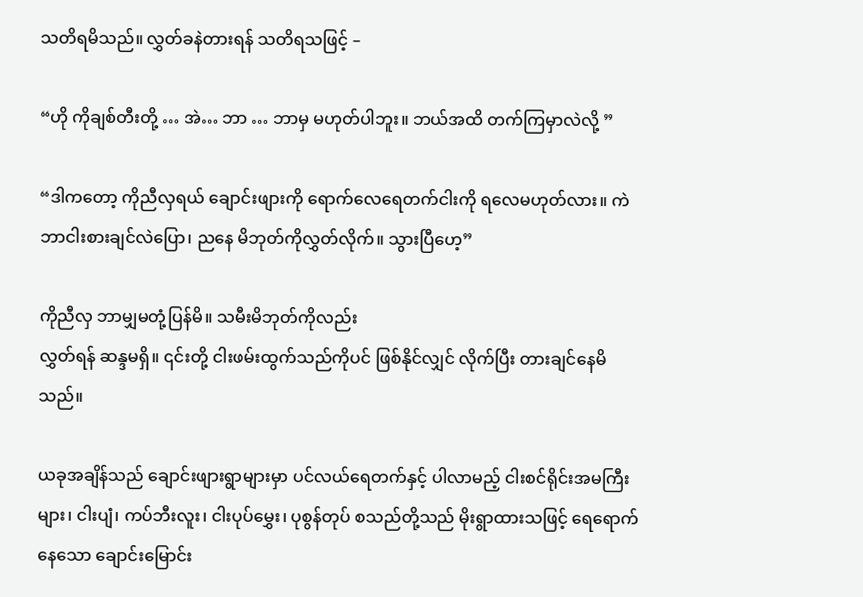သတိရမိသည်။ လွှတ်ခနဲတားရန် သတိရသဖြင့် –

“ဟို ကိုချစ်တီးတို့ … အဲ… ဘာ … ဘာမှ မဟုတ်ပါဘူး။ ဘယ်အထိ တက်ကြမှာလဲလို့ ”

“ဒါကတော့ ကိုညီလှရယ် ချောင်းဖျားကို ရောက်လေရေတက်ငါးကို ရလေမဟုတ်လား။ ကဲ ဘာငါးစားချင်လဲပြော၊ ညနေ မိဘုတ်ကိုလွှတ်လိုက်။ သွားပြီဟေ့”

ကိုညီလှ ဘာမျှမတုံ့ပြန်မိ။ သမီးမိဘုတ်ကိုလည်း
လွှတ်ရန် ဆန္ဒမရှိ။ ၎င်းတို့ ငါးဖမ်းထွက်သည်ကိုပင် ဖြစ်နိုင်လျှင် လိုက်ပြီး တားချင်နေမိသည်။

ယခုအချိန်သည် ချောင်းဖျားရွာများမှာ ပင်လယ်ရေတက်နှင့် ပါလာမည့် ငါးစင်ရိုင်းအမကြီးများ၊ ငါးပျံ၊ ကပ်ဘီးလူး၊ ငါးပုပ်မွှေး၊ ပုစွန်တုပ် စသည်တို့သည် မိုးရွာထားသဖြင့် ရေရောက်နေသော ချောင်းမြောင်း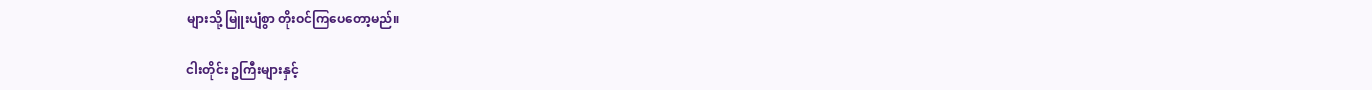များသို့ မြူးပျံစွာ တိုးဝင်ကြပေတော့မည်။

ငါးတိုင်း ဥကြီးများနှင့်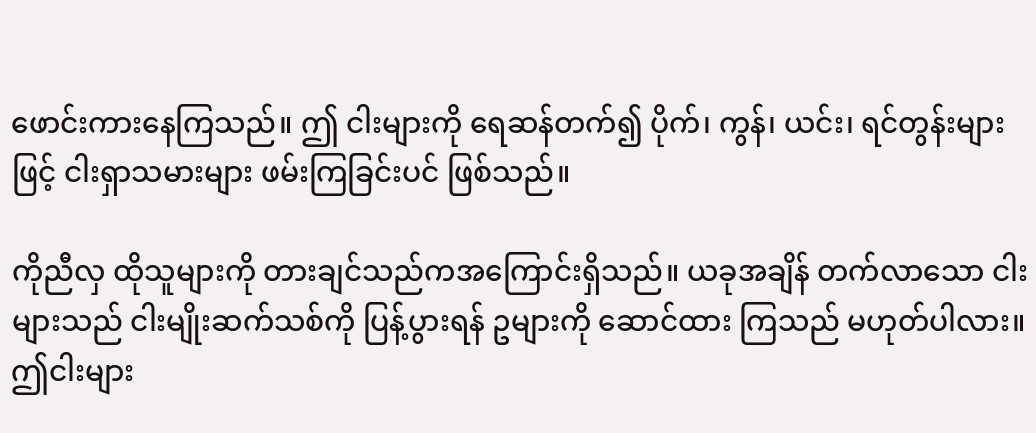ဖောင်းကားနေကြသည်။ ဤ ငါးများကို ရေဆန်တက်၍ ပိုက်၊ ကွန်၊ ယင်း၊ ရင်တွန်းများဖြင့် ငါးရှာသမားများ ဖမ်းကြခြင်းပင် ဖြစ်သည်။

ကိုညီလှ ထိုသူများကို တားချင်သည်ကအကြောင်းရှိသည်။ ယခုအချိန် တက်လာသော ငါးများသည် ငါးမျိုးဆက်သစ်ကို ပြန့်ပွားရန် ဥများကို ဆောင်ထား ကြသည် မဟုတ်ပါလား။ ဤငါးများ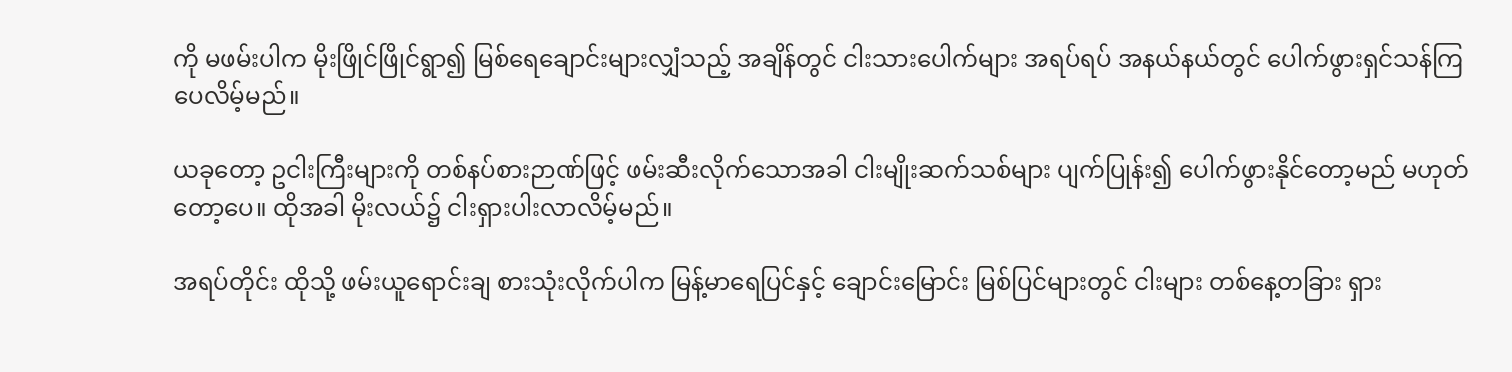ကို မဖမ်းပါက မိုးဖြိုင်ဖြိုင်ရွာ၍ မြစ်ရေချောင်းများလျှံသည့် အချိန်တွင် ငါးသားပေါက်များ အရပ်ရပ် အနယ်နယ်တွင် ပေါက်ဖွားရှင်သန်ကြပေလိမ့်မည်။

ယခုတော့ ဥငါးကြီးများကို တစ်နပ်စားဉာဏ်ဖြင့် ဖမ်းဆီးလိုက်သောအခါ ငါးမျိုးဆက်သစ်များ ပျက်ပြုန်း၍ ပေါက်ဖွားနိုင်တော့မည် မဟုတ်တော့ပေ။ ထိုအခါ မိုးလယ်၌ ငါးရှားပါးလာလိမ့်မည်။

အရပ်တိုင်း ထိုသို့ ဖမ်းယူရောင်းချ စားသုံးလိုက်ပါက မြန့်မာရေပြင်နှင့် ချောင်းမြောင်း မြစ်ပြင်များတွင် ငါးများ တစ်နေ့တခြား ရှား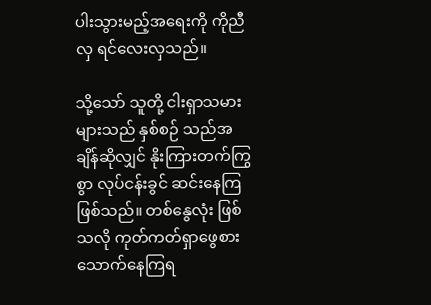ပါးသွားမည့်အရေးကို ကိုညီလှ ရင်လေးလှသည်။

သို့သော် သူတို့ ငါးရှာသမားများသည် နှစ်စဉ် သည်အချိန်ဆိုလျှင် နိုးကြားတက်ကြွစွာ လုပ်ငန်းခွင် ဆင်းနေကြဖြစ်သည်။ တစ်နွေလုံး ဖြစ်သလို ကုတ်ကတ်ရှာဖွေစားသောက်နေကြရ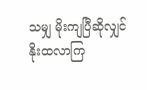သမျှ မိုးကျပြီဆိုလျှင် နိုးထလာကြ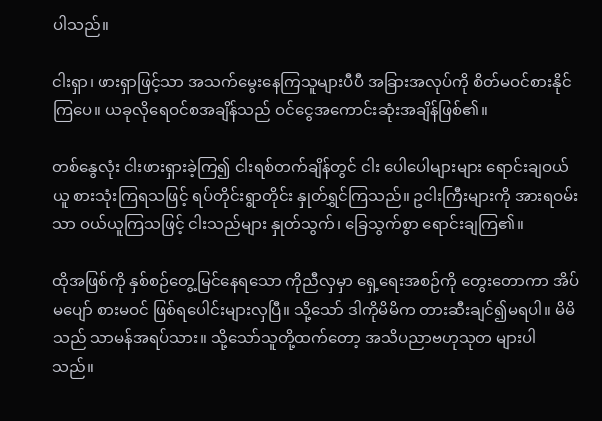ပါသည်။

ငါးရှာ၊ ဖားရှာဖြင့်သာ အသက်မွေးနေကြသူများပီပီ အခြားအလုပ်ကို စိတ်မဝင်စားနိုင်ကြပေ။ ယခုလိုရေဝင်စအချိန်သည် ဝင်ငွေအကောင်းဆုံးအချိန်ဖြစ်၏။

တစ်နွေလုံး ငါးဖားရှားခဲ့ကြ၍ ငါးရစ်တက်ချိန်တွင် ငါး ပေါပေါများများ ရောင်းချဝယ်ယူ စားသုံးကြရသဖြင့် ရပ်တိုင်းရွာတိုင်း နှုတ်ရွှင်ကြသည်။ ဥငါးကြီးများကို အားရဝမ်းသာ ဝယ်ယူကြသဖြင့် ငါးသည်များ နှုတ်သွက်၊ ခြေသွက်စွာ ရောင်းချကြ၏။

ထိုအဖြစ်ကို နှစ်စဉ်တွေ့မြင်နေရသော ကိုညီလှမှာ ရှေ့ရေးအစဉ်ကို တွေးတောကာ အိပ်မပျော် စားမဝင် ဖြစ်ရပေါင်းများလှပြီ။ သို့သော် ဒါကိုမိမိက တားဆီးချင်၍မရပါ။ မိမိသည် သာမန်အရပ်သား။ သို့သော်သူတို့ထက်တော့ အသိပညာဗဟုသုတ များပါ သည်။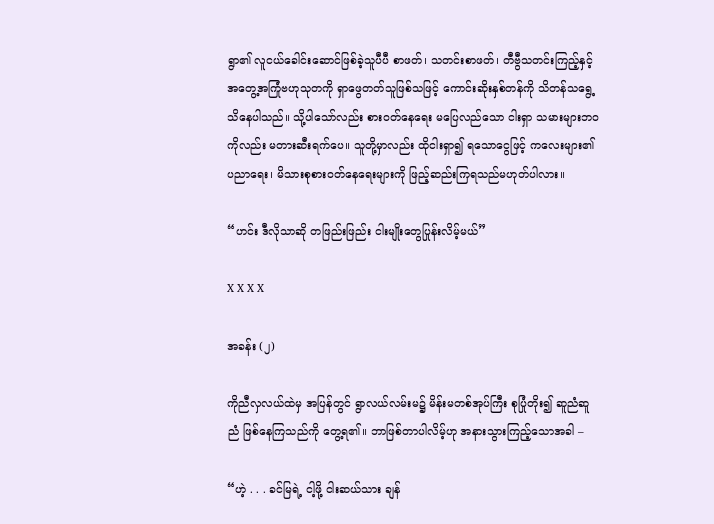ရွာ၏ လူငယ်ခေါင်းဆောင်ဖြစ်ခဲ့သူပီပီ စာဖတ်၊ သတင်းစာဖတ်၊ တီဗွီသတင်းကြည့်နှင့် အတွေ့အကြုံဗဟုသုတကို ရှာဖွေတတ်သူဖြစ်သဖြင့် ကောင်းဆိုးနှစ်တန်ကို သိတန်သရွေ့ သိနေပါသည်။ သို့ပါသော်လည်း စားဝတ်နေရေး မပြေလည်သော ငါးရှာ သမားများဘဝကိုလည်း မတားဆီးရက်ပေ။ သူတို့မှာလည်း ထိုငါးရှာ၍ ရသောငွေဖြင့် ကလေးများ၏ ပညာရေး၊ မိသားစုစားဝတ်နေရေးများကို ဖြည့်ဆည်းကြရသည်မဟုတ်ပါလား။

“ဟင်း ဒီလိုသာဆို တဖြည်းဖြည်း ငါးမျိုးတွေပြုန်းလိမ့်မယ်”

X X X X

အခန်း (၂)

ကိုညီလှလယ်ထဲမှ အပြန်တွင် ရွာလယ်လမ်းမ၌ မိန်းမတစ်အုပ်ကြီး စုပြုံတိုး၍ ဆူညံဆူညံ ဖြစ်နေကြသည်ကို တွေ့ရ၏။ ဘာဖြစ်တာပါလိမ့်ဟု အနားသွားကြည့်သောအခါ –

“ဟဲ့ . . . ခင်မြရဲ့ ငါ့ဖို့ ငါးဆယ်သား ချန်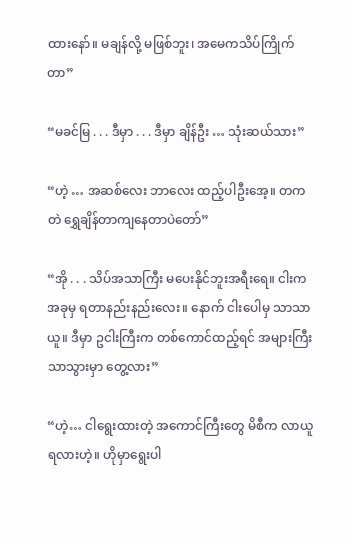ထားနော်။ မချန်လို့ မဖြစ်ဘူး၊ အမေကသိပ်ကြိုက်တာ”

“မခင်မြ . . . ဒီမှာ . . . ဒီမှာ ချိန်ဦး … သုံးဆယ်သား”

“ဟဲ့ … အဆစ်လေး ဘာလေး ထည့်ပါဦးအေ့။ တကတဲ ရွှေချိန်တာကျနေတာပဲတော်”

“အို . . . သိပ်အသာကြီး မပေးနိုင်ဘူးအရီးရေ။ ငါးက အခုမှ ရတာနည်းနည်းလေး။ နောက် ငါးပေါမှ သာသာယူ။ ဒီမှာ ဥငါးကြီးက တစ်ကောင်ထည့်ရင် အများကြီးသာသွားမှာ တွေ့လား”

“ဟဲ့… ငါရွေးထားတဲ့ အကောင်ကြီးတွေ မိစီက လာယူရလားဟဲ့။ ဟိုမှာရွေးပါ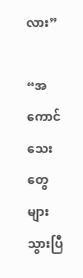လား”

“အကောင်သေးတွေ များသွားပြီ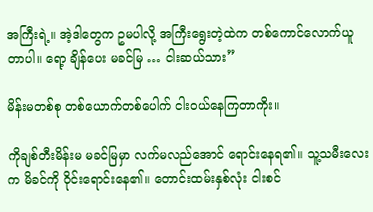အကြီးရဲ့။ အဲ့ဒါတွေက ဥမပါလို့ အကြီးရွေးတဲ့ထဲက တစ်ကောင်လောက်ယူတာပါ။ ရော့ ချိန်ပေး မခင်မြ … ငါးဆယ်သား”

မိန်းမတစ်စု တစ်ယောက်တစ်ပေါက် ငါးဝယ်နေကြတာကိုး။

ကိုချစ်တီးမိန်းမ မခင်မြမှာ လက်မလည်အောင် ရောင်းနေရ၏။ သူ့သမီးလေးက မိခင်ကို ဝိုင်းရောင်းနေ၏။ တောင်းထမ်းနှစ်လုံး ငါးစင်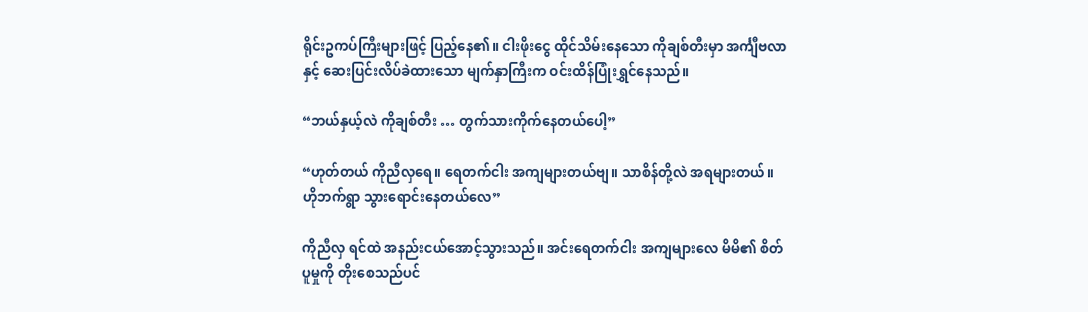ရိုင်းဥကပ်ကြီးများဖြင့် ပြည့်နေ၏။ ငါးဖိုးငွေ ထိုင်သိမ်းနေသော ကိုချစ်တီးမှာ အင်္ကျီဗလာနှင့် ဆေးပြင်းလိပ်ခဲထားသော မျက်နှာကြီးက ဝင်းထိန်ပြုံးရွှင်နေသည်။

“ဘယ်နှယ့်လဲ ကိုချစ်တီး … တွက်သားကိုက်နေတယ်ပေါ့”

“ဟုတ်တယ် ကိုညီလှရေ။ ရေတက်ငါး အကျများတယ်ဗျ။ သာစိန်တို့လဲ အရများတယ်။ ဟိုဘက်ရွာ သွားရောင်းနေတယ်လေ”

ကိုညီလှ ရင်ထဲ အနည်းငယ်အောင့်သွားသည်။ အင်းရေတက်ငါး အကျများလေ မိမိ၏ စိတ်ပူမှုကို တိုးစေသည်ပင်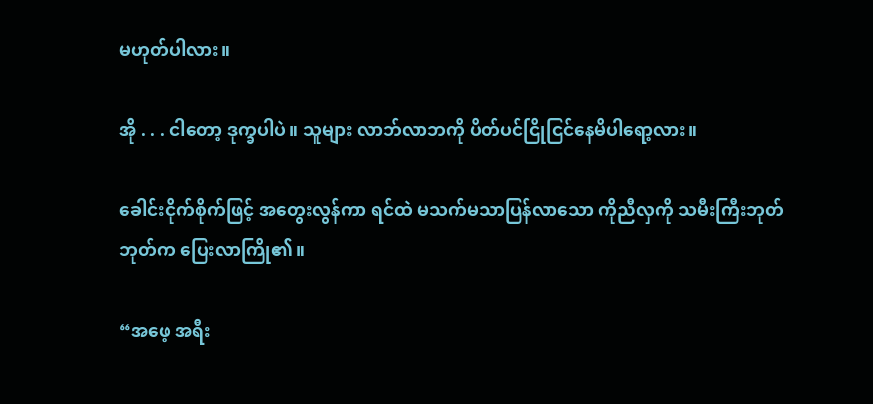မဟုတ်ပါလား။

အို . . . ငါတော့ ဒုက္ခပါပဲ။ သူများ လာဘ်လာဘကို ပိတ်ပင်ငြိုငြင်နေမိပါရော့လား။

ခေါင်းငိုက်စိုက်ဖြင့် အတွေးလွန်ကာ ရင်ထဲ မသက်မသာပြန်လာသော ကိုညီလှကို သမီးကြီးဘုတ်ဘုတ်က ပြေးလာကြို၏။

“အဖေ့ အရီး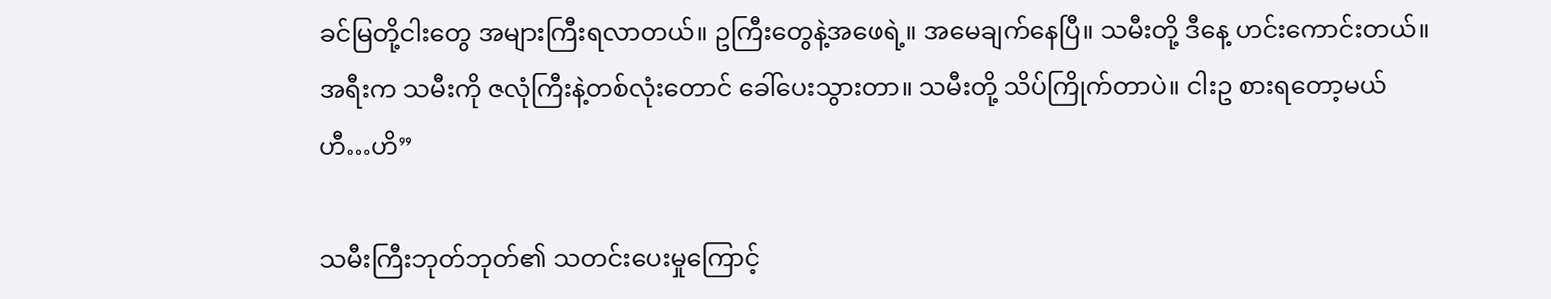ခင်မြတို့ငါးတွေ အများကြီးရလာတယ်။ ဥကြီးတွေနဲ့အဖေရဲ့။ အမေချက်နေပြီ။ သမီးတို့ ဒီနေ့ ဟင်းကောင်းတယ်။ အရီးက သမီးကို ဇလုံကြီးနဲ့တစ်လုံးတောင် ခေါ်ပေးသွားတာ။ သမီးတို့ သိပ်ကြိုက်တာပဲ။ ငါးဥ စားရတော့မယ် ဟီ…ဟိ”

သမီးကြီးဘုတ်ဘုတ်၏ သတင်းပေးမှုကြောင့်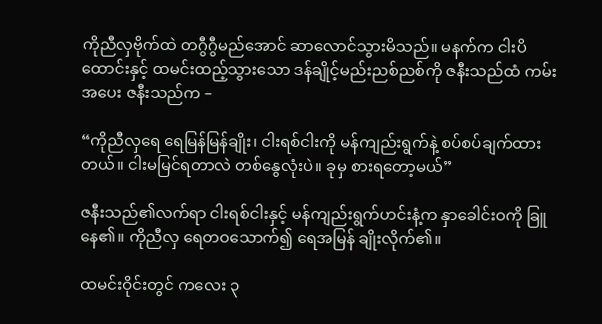ကိုညီလှဗိုက်ထဲ တဂွီဂွီမည်အောင် ဆာလောင်သွားမိသည်။ မနက်က ငါးပိထောင်းနှင့် ထမင်းထည့်သွားသော ဒန်ချိုင့်မည်းညစ်ညစ်ကို ဇနီးသည်ထံ ကမ်းအပေး ဇနီးသည်က –

“ကိုညီလှရေ ရေမြန်မြန်ချိုး၊ ငါးရစ်ငါးကို မန်ကျည်းရွက်နဲ့ စပ်စပ်ချက်ထားတယ်။ ငါးမမြင်ရတာလဲ တစ်နွေလုံးပဲ။ ခုမှ စားရတော့မယ်”

ဇနီးသည်၏လက်ရာ ငါးရစ်ငါးနှင့် မန်ကျည်းရွက်ဟင်းနံ့က နှာခေါင်းဝကို ခြူနေ၏။ ကိုညီလှ ရေတဝသောက်၍ ရေအမြန် ချိုးလိုက်၏။

ထမင်းဝိုင်းတွင် ကလေး ၃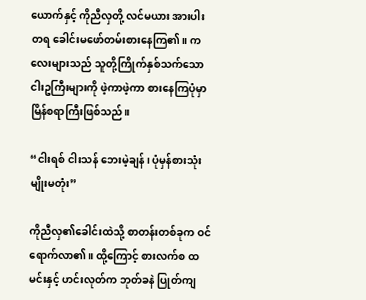ယောက်နှင့် ကိုညီလှတို့ လင်မယား အားပါးတရ ခေါင်းမဖော်တမ်းစားနေကြ၏။ ကလေးများသည် သူတို့ကြိုက်နှစ်သက်သော ငါးဥကြီးများကို ဖဲ့ကာဖဲ့ကာ စားနေကြပုံမှာ မြိန်စရာကြီးဖြစ်သည်။

“ငါးရစ် ငါးသန် ဘေးမဲ့ချန်၊ ပုံမှန်စားသုံး မျိုးမတုံး”

ကိုညီလှ၏ခေါင်းထဲသို့ စာတန်းတစ်ခုက ဝင်ရောက်လာ၏။ ထို့ကြောင့် စားလက်စ ထမင်းနှင့် ဟင်းလုတ်က ဘုတ်ခနဲ ပြုတ်ကျ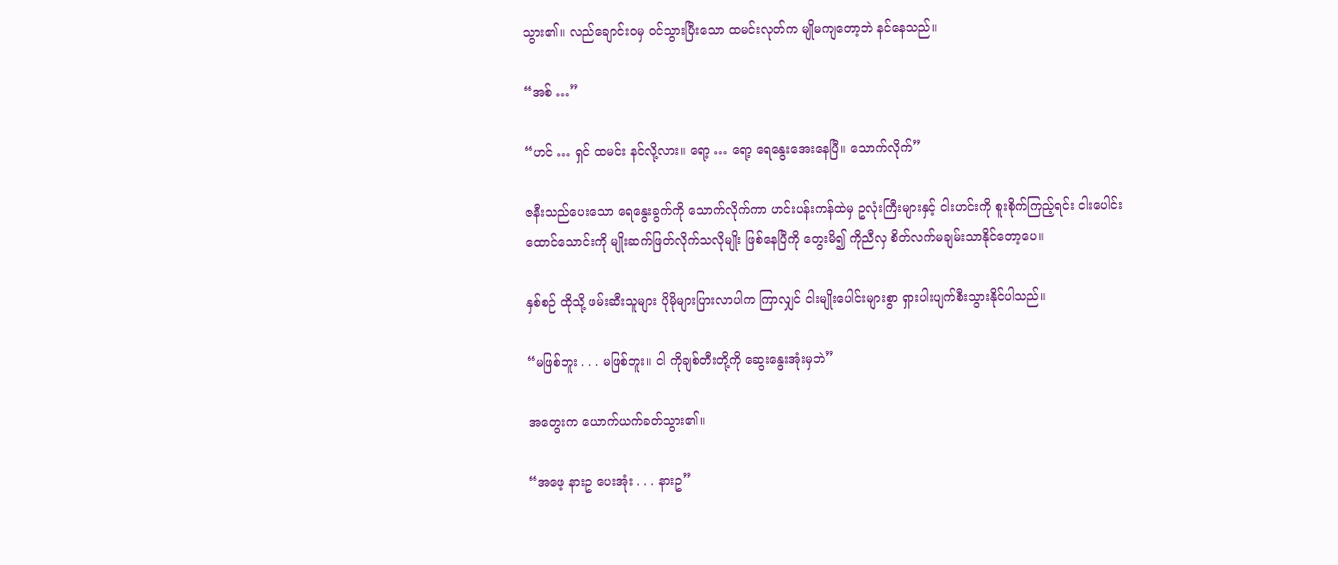သွား၏။ လည်ချောင်းဝမှ ဝင်သွားပြီးသော ထမင်းလုတ်က မျိုမကျတော့ဘဲ နင်နေသည်။

“အစ် …”

“ဟင် … ရှင် ထမင်း နင်လို့လား။ ရော့ … ရော့ ရေနွေးအေးနေပြီ။ သောက်လိုက်”

ဇနီးသည်ပေးသော ရေနွေးခွက်ကို သောက်လိုက်ကာ ဟင်းပန်းကန်ထဲမှ ဥလုံးကြီးများနှင့် ငါးဟင်းကို စူးစိုက်ကြည့်ရင်း ငါးပေါင်းထောင်သောင်းကို မျိုးဆက်ဖြတ်လိုက်သလိုမျိုး ဖြစ်နေပြီကို တွေးမိ၍ ကိုညီလှ စိတ်လက်မချမ်းသာနိုင်တော့ပေ။

နှစ်စဉ် ထိုသို့ ဖမ်းဆီးသူများ ပိုမိုများပြားလာပါက ကြာလျှင် ငါးမျိုးပေါင်းများစွာ ရှားပါးပျက်စီးသွားနိုင်ပါသည်။

“မဖြစ်ဘူး . . . မဖြစ်ဘူး။ ငါ ကိုချစ်တီးတို့ကို ဆွေးနွေးအုံးမှဘဲ”

အတွေးက ယောက်ယက်ခတ်သွား၏။

“အဖေ့ နားဥ ပေးအုံး . . . နားဥ”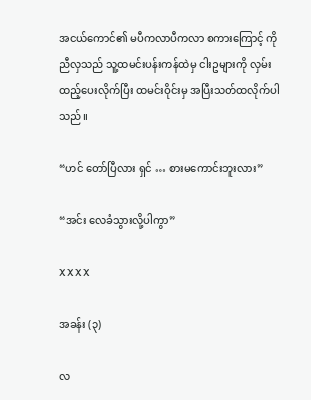အငယ်ကောင်၏ မပီကလာပီကလာ စကားကြောင့် ကိုညီလှသည် သူ့ထမင်းပန်းကန်ထဲမှ ငါးဥများကို လှမ်းထည့်ပေးလိုက်ပြီး ထမင်းဝိုင်းမှ အပြီးသတ်ထလိုက်ပါသည်။

“ဟင် တော်ပြီလား ရှင် … စားမကောင်းဘူးလား”

“အင်း လေခံသွားလို့ပါကွာ”

X X X X

အခန်း (၃)

လ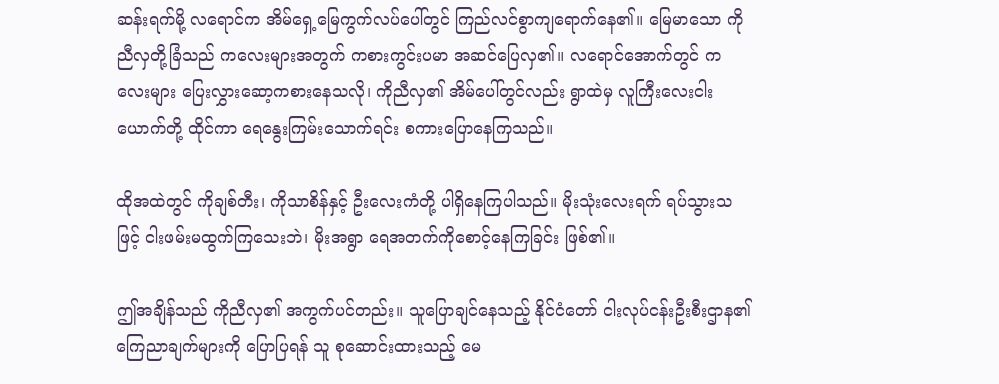ဆန်းရက်မို့ လရောင်က အိမ်ရှေ့မြေကွက်လပ်ပေါ်တွင် ကြည်လင်စွာကျရောက်နေ၏။ မြေမာသော ကိုညီလှတို့ခြံသည် ကလေးများအတွက် ကစားကွင်းပမာ အဆင်ပြေလှ၏။ လရောင်အောက်တွင် ကလေးများ ပြေးလွှားဆော့ကစားနေသလို၊ ကိုညီလှ၏ အိမ်ပေါ်တွင်လည်း ရွာထဲမှ လူကြီးလေးငါးယောက်တို့ ထိုင်ကာ ရေနွေးကြမ်းသောက်ရင်း စကားပြောနေကြသည်။

ထိုအထဲတွင် ကိုချစ်တီး၊ ကိုသာစိန်နှင့် ဦးလေးကံတို့ ပါရှိနေကြပါသည်။ မိုးသုံးလေးရက် ရပ်သွားသဖြင့် ငါးဖမ်းမထွက်ကြသေးဘဲ၊ မိုးအရွာ ရေအတက်ကိုစောင့်နေကြခြင်း ဖြစ်၏။

ဤအချိန်သည် ကိုညီလှ၏ အကွက်ပင်တည်း။ သူပြောချင်နေသည့် နိုင်ငံတော် ငါးလုပ်ငန်းဦးစီးဌာန၏ ကြေညာချက်များကို ပြောပြရန် သူ စုဆောင်းထားသည့် မေ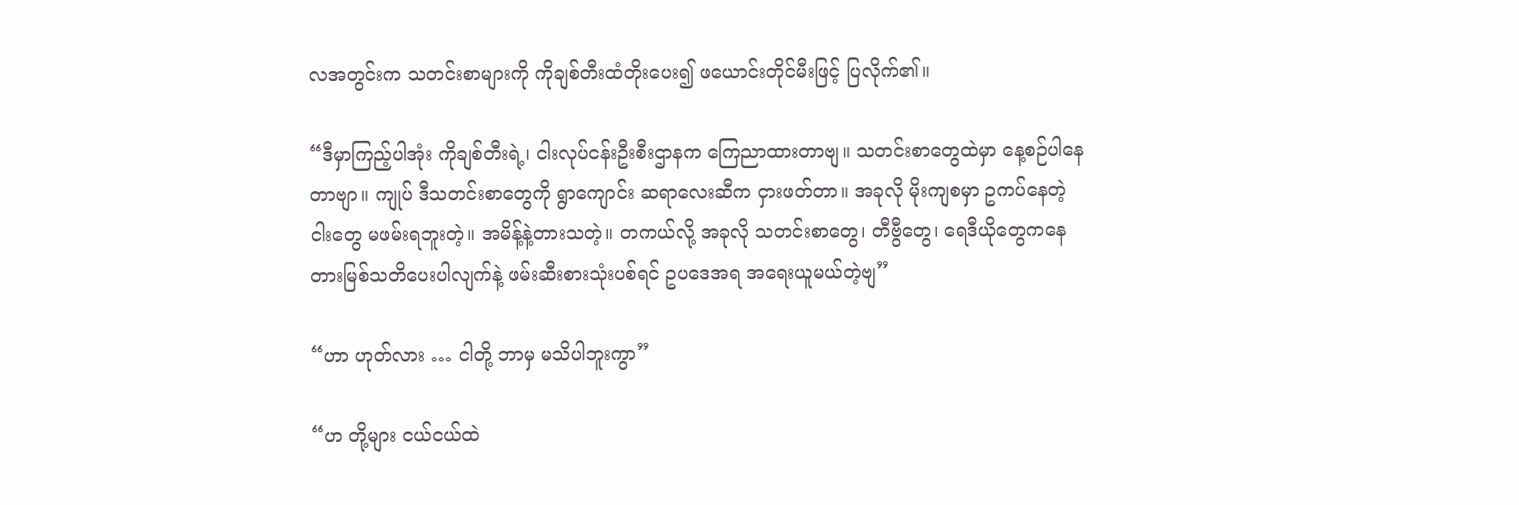လအတွင်းက သတင်းစာများကို ကိုချစ်တီးထံတိုးပေး၍ ဖယောင်းတိုင်မီးဖြင့် ပြလိုက်၏။

“ဒီမှာကြည့်ပါအုံး ကိုချစ်တီးရဲ့၊ ငါးလုပ်ငန်းဦးစီးဌာနက ကြေညာထားတာဗျ။ သတင်းစာတွေထဲမှာ နေ့စဉ်ပါနေတာဗျာ။ ကျုပ် ဒီသတင်းစာတွေကို ရွာကျောင်း ဆရာလေးဆီက ငှားဖတ်တာ။ အခုလို မိုးကျစမှာ ဥကပ်နေတဲ့ငါးတွေ မဖမ်းရဘူးတဲ့။ အမိန့်နဲ့တားသတဲ့။ တကယ်လို့ အခုလို သတင်းစာတွေ၊ တီဗွီတွေ၊ ရေဒီယိုတွေကနေ တားမြစ်သတိပေးပါလျက်နဲ့ ဖမ်းဆီးစားသုံးပစ်ရင် ဥပဒေအရ အရေးယူမယ်တဲ့ဗျ”

“ဟာ ဟုတ်လား … ငါတို့ ဘာမှ မသိပါဘူးကွာ”

“ဟ တို့များ ငယ်ငယ်ထဲ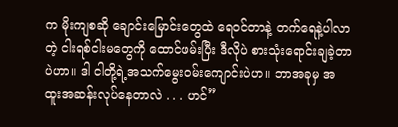က မိုးကျစဆို ချောင်းမြောင်းတွေထဲ ရေဝင်တာနဲ့ တက်ရေနဲ့ပါလာတဲ့ ငါးရစ်ငါးမတွေကို ထောင်ဖမ်းပြီး ဒီလိုပဲ စားသုံးရောင်းချခဲ့တာပဲဟာ။ ဒါ ငါတို့ရဲ့အသက်မွေးဝမ်းကျောင်းပဲဟ။ ဘာအခုမှ အထူးအဆန်းလုပ်နေတာလဲ . . . ဟင်”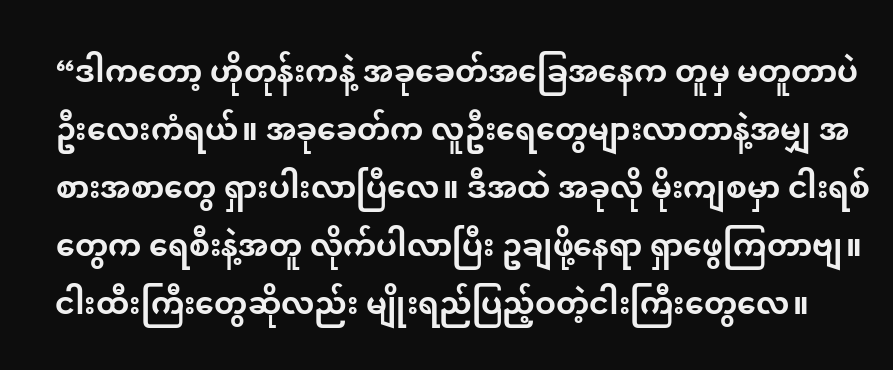“ဒါကတော့ ဟိုတုန်းကနဲ့ အခုခေတ်အခြေအနေက တူမှ မတူတာပဲ ဦးလေးကံရယ်။ အခုခေတ်က လူဦးရေတွေများလာတာနဲ့အမျှ အစားအစာတွေ ရှားပါးလာပြီလေ။ ဒီအထဲ အခုလို မိုးကျစမှာ ငါးရစ်တွေက ရေစီးနဲ့အတူ လိုက်ပါလာပြီး ဥချဖို့နေရာ ရှာဖွေကြတာဗျ။ ငါးထီးကြီးတွေဆိုလည်း မျိုးရည်ပြည့်ဝတဲ့ငါးကြီးတွေလေ။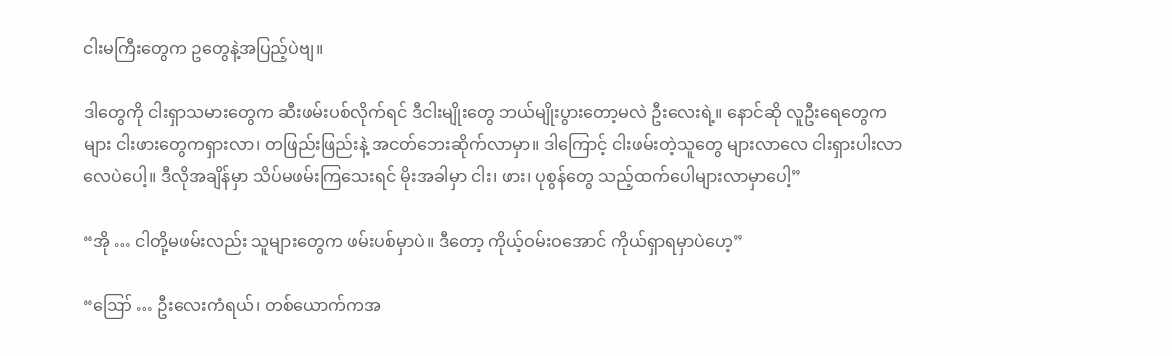ငါးမကြီးတွေက ဥတွေနဲ့အပြည့်ပဲဗျ။

ဒါတွေကို ငါးရှာသမားတွေက ဆီးဖမ်းပစ်လိုက်ရင် ဒီငါးမျိုးတွေ ဘယ်မျိုးပွားတော့မလဲ ဦးလေးရဲ့။ နောင်ဆို လူဦးရေတွေကများ ငါးဖားတွေကရှားလာ၊ တဖြည်းဖြည်းနဲ့ အငတ်ဘေးဆိုက်လာမှာ။ ဒါကြောင့် ငါးဖမ်းတဲ့သူတွေ များလာလေ ငါးရှားပါးလာလေပဲပေါ့။ ဒီလိုအချိန်မှာ သိပ်မဖမ်းကြသေးရင် မိုးအခါမှာ ငါး၊ ဖား၊ ပုစွန်တွေ သည့်ထက်ပေါများလာမှာပေါ့”

“အို … ငါတို့မဖမ်းလည်း သူများတွေက ဖမ်းပစ်မှာပဲ။ ဒီတော့ ကိုယ့်ဝမ်းဝအောင် ကိုယ်ရှာရမှာပဲဟေ့”

“ဪ … ဦးလေးကံရယ်၊ တစ်ယောက်ကအ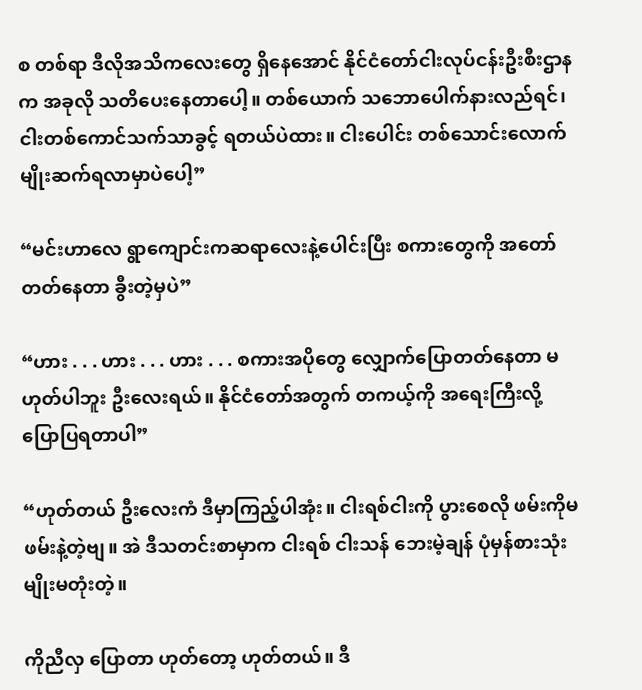စ တစ်ရာ ဒီလိုအသိကလေးတွေ ရှိနေအောင် နိုင်ငံတော်ငါးလုပ်ငန်းဦးစီးဌာနက အခုလို သတိပေးနေတာပေါ့။ တစ်ယောက် သဘောပေါက်နားလည်ရင်၊ ငါးတစ်ကောင်သက်သာခွင့် ရတယ်ပဲထား။ ငါးပေါင်း တစ်သောင်းလောက် မျိုးဆက်ရလာမှာပဲပေါ့”

“မင်းဟာလေ ရွာကျောင်းကဆရာလေးနဲ့ပေါင်းပြီး စကားတွေကို အတော်တတ်နေတာ ခွီးတဲ့မှပဲ”

“ဟား . . . ဟား . . . ဟား . . . စကားအပိုတွေ လျှောက်ပြောတတ်နေတာ မဟုတ်ပါဘူး ဦးလေးရယ်။ နိုင်ငံတော်အတွက် တကယ့်ကို အရေးကြီးလို့ ပြောပြရတာပါ”

“ဟုတ်တယ် ဦးလေးကံ ဒီမှာကြည့်ပါအုံး။ ငါးရစ်ငါးကို ပွားစေလို ဖမ်းကိုမဖမ်းနဲ့တဲ့ဗျ။ အဲ ဒီသတင်းစာမှာက ငါးရစ် ငါးသန် ဘေးမဲ့ချန် ပုံမှန်စားသုံးမျိုးမတုံးတဲ့။

ကိုညီလှ ပြောတာ ဟုတ်တော့ ဟုတ်တယ်။ ဒီ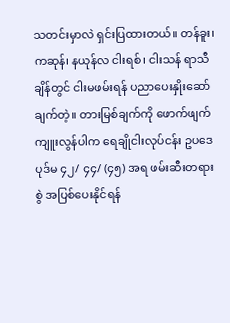သတင်းမှာလဲ ရှင်းပြထားတယ်။ တန်ခူး၊ ကဆုန်၊ နယုန်လ ငါးရစ်၊ ငါးသန် ရာသီချိန်တွင် ငါးမဖမ်းရန် ပညာပေးနှိုးဆော်ချက်တဲ့။ တားမြစ်ချက်ကို ဖောက်ဖျက်ကျူးလွန်ပါက ရေချိုငါးလုပ်ငန်း ဥပဒေပုဒ်မ ၄၂/ ၄၄/ (၄၅) အရ ဖမ်းဆီးတရားစွဲ အပြစ်ပေးနိုင်ရန်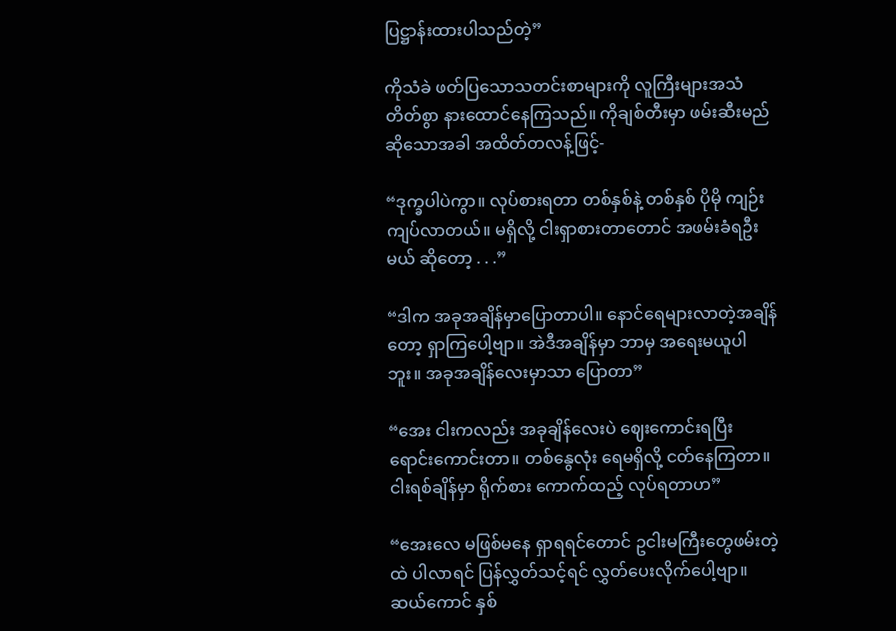ပြဋ္ဌာန်းထားပါသည်တဲ့”

ကိုသံခဲ ဖတ်ပြသောသတင်းစာများကို လူကြီးများအသံတိတ်စွာ နားထောင်နေကြသည်။ ကိုချစ်တီးမှာ ဖမ်းဆီးမည်ဆိုသောအခါ အထိတ်တလန့်ဖြင့်-

“ဒုက္ခပါပဲကွာ။ လုပ်စားရတာ တစ်နှစ်နဲ့ တစ်နှစ် ပိုမို ကျဉ်းကျပ်လာတယ်။ မရှိလို့ ငါးရှာစားတာတောင် အဖမ်းခံရဦးမယ် ဆိုတော့ . . .”

“ဒါက အခုအချိန်မှာပြောတာပါ။ နောင်ရေများလာတဲ့အချိန်တော့ ရှာကြပေါ့ဗျာ။ အဲဒီအချိန်မှာ ဘာမှ အရေးမယူပါဘူး။ အခုအချိန်လေးမှာသာ ပြောတာ”

“အေး ငါးကလည်း အခုချိန်လေးပဲ ဈေးကောင်းရပြီး ရောင်းကောင်းတာ။ တစ်နွေလုံး ရေမရှိလို့ ငတ်နေကြတာ။ ငါးရစ်ချိန်မှာ ရိုက်စား ကောက်ထည့် လုပ်ရတာဟ”

“အေးလေ မဖြစ်မနေ ရှာရရင်တောင် ဥငါးမကြီးတွေဖမ်းတဲ့ထဲ ပါလာရင် ပြန်လွှတ်သင့်ရင် လွှတ်ပေးလိုက်ပေါ့ဗျာ။ ဆယ်ကောင် နှစ်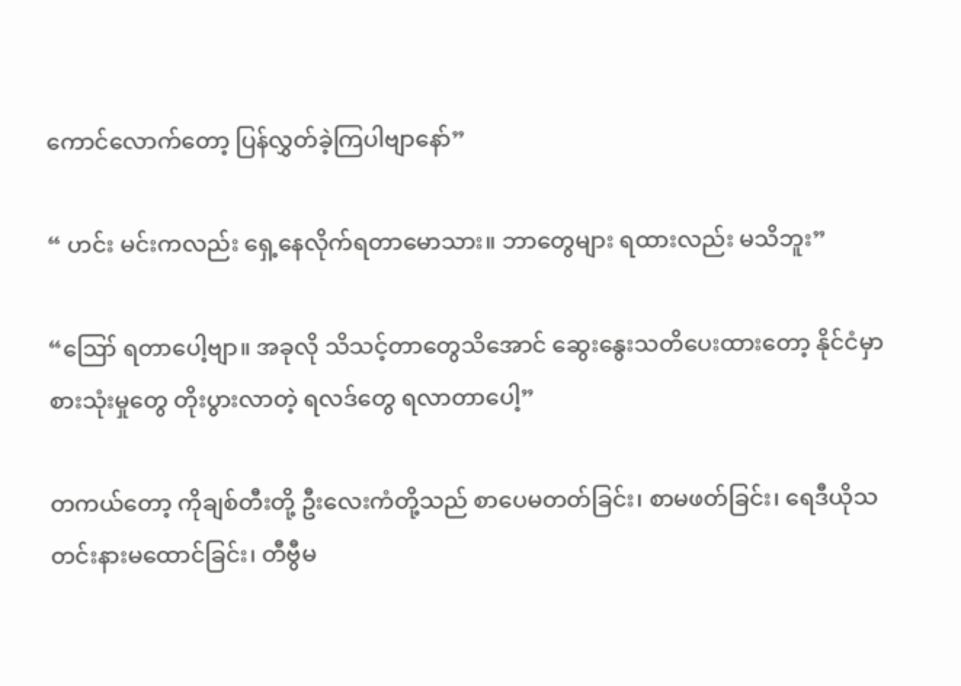ကောင်လောက်တော့ ပြန်လွှတ်ခဲ့ကြပါဗျာနော်”

“ ဟင်း မင်းကလည်း ရှေ့နေလိုက်ရတာမောသား။ ဘာတွေများ ရထားလည်း မသိဘူး”

“ဪ ရတာပေါ့ဗျာ။ အခုလို သိသင့်တာတွေသိအောင် ဆွေးနွေးသတိပေးထားတော့ နိုင်ငံမှာ စားသုံးမှုတွေ တိုးပွားလာတဲ့ ရလဒ်တွေ ရလာတာပေါ့”

တကယ်တော့ ကိုချစ်တီးတို့ ဦးလေးကံတို့သည် စာပေမတတ်ခြင်း၊ စာမဖတ်ခြင်း၊ ရေဒီယိုသတင်းနားမထောင်ခြင်း၊ တီဗွီမ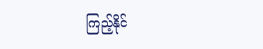ကြည့်နိုင်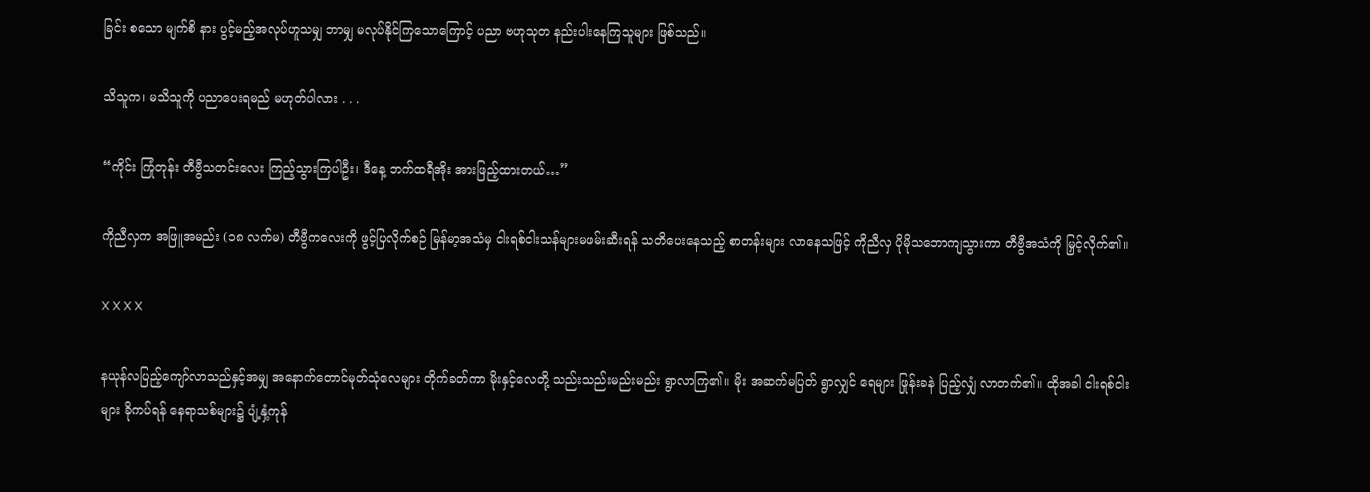ခြင်း စသော မျက်စိ နား ပွင့်မည့်အလုပ်ဟူသမျှ ဘာမျှ မလုပ်နိုင်ကြသောကြောင့် ပညာ ဗဟုသုတ နည်းပါးနေကြသူများ ဖြစ်သည်။

သိသူက၊ မသိသူကို ပညာပေးရမည် မဟုတ်ပါလား . . .

“ကိုင်း ကြုံတုန်း တီဗွီသတင်းလေး ကြည့်သွားကြပါဦး၊ ဒီနေ့ ဘက်ထရီအိုး အားဖြည့်ထားတယ်…”

ကိုညီလှက အဖြူအမည်း (၁၈ လက်မ) တီဗွီကလေးကို ဖွင့်ပြလိုက်စဉ် မြန်မာ့အသံမှ ငါးရစ်ငါးသန်များမဖမ်းဆီးရန် သတိပေးနေသည့် စာတန်းများ လာနေသဖြင့် ကိုညီလှ ပိုမိုသဘောကျသွားကာ တီဗွီအသံကို မြှင့်လိုက်၏။

X X X X

နယုန်လပြည့်ကျော်လာသည်နှင့်အမျှ အနောက်တောင်မုတ်သုံလေများ တိုက်ခတ်ကာ မိုးနှင့်လေတို့ သည်းသည်းမည်းမည်း ရွာလာကြ၏။ မိုး အဆက်မပြတ် ရွာလျှင် ရေများ ဖြုန်းခနဲ ပြည့်လျှံ လာတက်၏။ ထိုအခါ ငါးရစ်ငါးများ ခိုကပ်ရန် နေရာသစ်များ၌ ပျံ့နှံ့ကုန်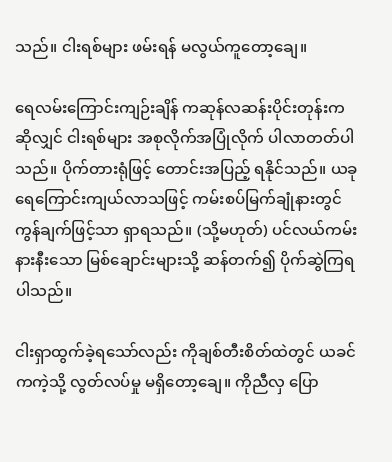သည်။ ငါးရစ်များ ဖမ်းရန် မလွယ်ကူတော့ချေ။

ရေလမ်းကြောင်းကျဉ်းချိန် ကဆုန်လဆန်းပိုင်းတုန်းကဆိုလျှင် ငါးရစ်များ အစုလိုက်အပြုံလိုက် ပါလာတတ်ပါသည်။ ပိုက်တားရုံဖြင့် တောင်းအပြည့် ရနိုင်သည်။ ယခု ရေကြောင်းကျယ်လာသဖြင့် ကမ်းစပ်မြက်ချုံနားတွင် ကွန်ချက်ဖြင့်သာ ရှာရသည်။ (သို့မဟုတ်) ပင်လယ်ကမ်းနားနီးသော မြစ်ချောင်းများသို့ ဆန်တက်၍ ပိုက်ဆွဲကြရပါသည်။

ငါးရှာထွက်ခဲ့ရသော်လည်း ကိုချစ်တီးစိတ်ထဲတွင် ယခင်ကကဲ့သို့ လွတ်လပ်မှု မရှိတော့ချေ။ ကိုညီလှ ပြော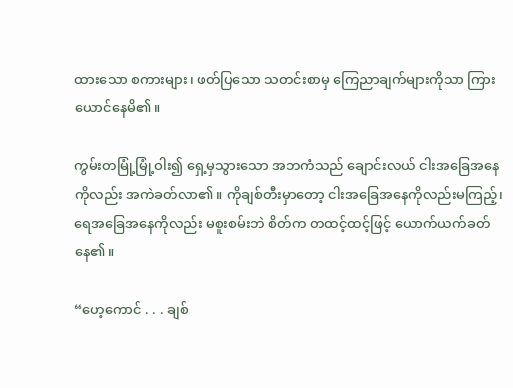ထားသော စကားများ၊ ဖတ်ပြသော သတင်းစာမှ ကြေညာချက်များကိုသာ ကြားယောင်နေမိ၏။

ကွမ်းတမြုံ့မြုံ့ဝါး၍ ရှေ့မှသွားသော အဘကံသည် ချောင်းလယ် ငါးအခြေအနေကိုလည်း အကဲခတ်လာ၏။ ကိုချစ်တီးမှာတော့ ငါးအခြေအနေကိုလည်းမကြည့်၊ ရေအခြေအနေကိုလည်း မစူးစမ်းဘဲ စိတ်က တထင့်ထင့်ဖြင့် ယောက်ယက်ခတ်နေ၏။

“ဟေ့ကောင် . . . ချစ်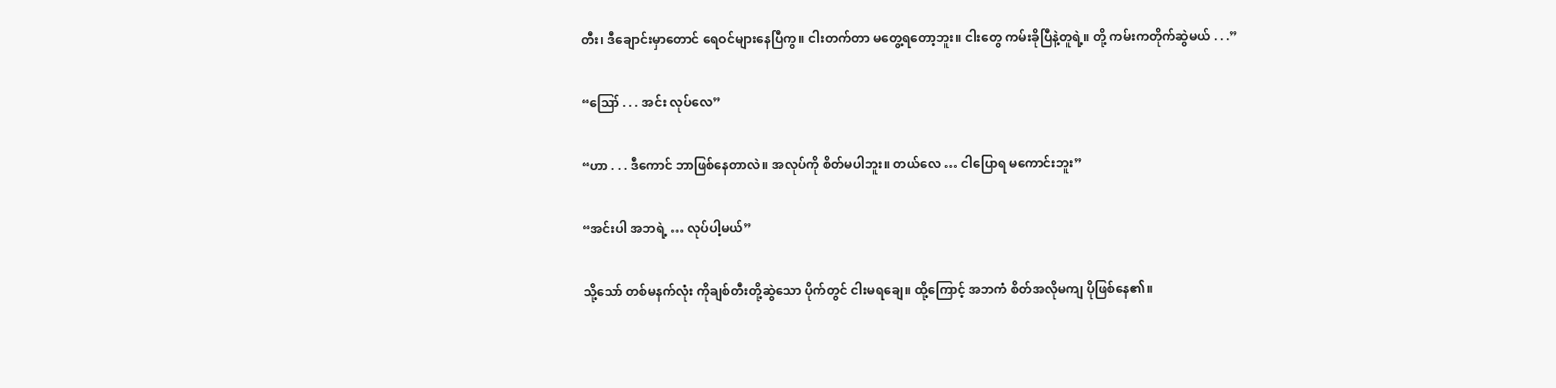တီး၊ ဒီချောင်းမှာတောင် ရေဝင်များနေပြီကွ။ ငါးတက်တာ မတွေ့ရတော့ဘူး။ ငါးတွေ ကမ်းခိုပြီနဲ့တူရဲ့။ တို့ ကမ်းကတိုက်ဆွဲမယ် . . .”

“ဪ . . . အင်း လုပ်လေ”

“ဟာ . . . ဒီကောင် ဘာဖြစ်နေတာလဲ။ အလုပ်ကို စိတ်မပါဘူး။ တယ်လေ … ငါပြောရ မကောင်းဘူး”

“အင်းပါ အဘရဲ့ … လုပ်ပါ့မယ်”

သို့သော် တစ်မနက်လုံး ကိုချစ်တီးတို့ဆွဲသော ပိုက်တွင် ငါးမရချေ။ ထို့ကြောင့် အဘကံ စိတ်အလိုမကျ ပိုဖြစ်နေ၏။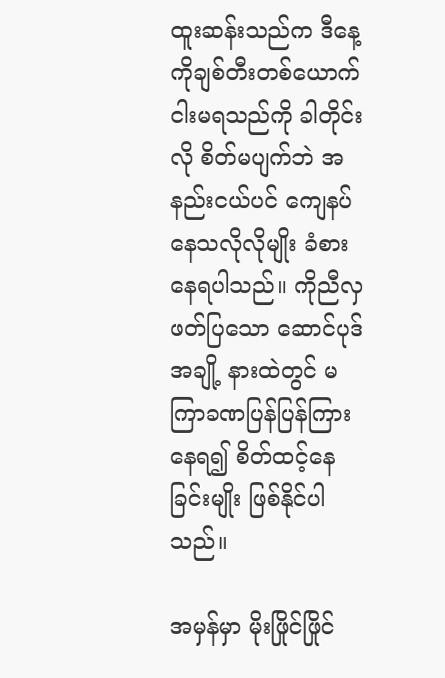ထူးဆန်းသည်က ဒီနေ့ ကိုချစ်တီးတစ်ယောက် ငါးမရသည်ကို ခါတိုင်းလို စိတ်မပျက်ဘဲ အနည်းငယ်ပင် ကျေနပ်နေသလိုလိုမျိုး ခံစားနေရပါသည်။ ကိုညီလှ ဖတ်ပြသော ဆောင်ပုဒ်အချို့ နားထဲတွင် မကြာခဏပြန်ပြန်ကြားနေရ၍ စိတ်ထင့်နေခြင်းမျိုး ဖြစ်နိုင်ပါသည်။

အမှန်မှာ မိုးဖြိုင်ဖြိုင်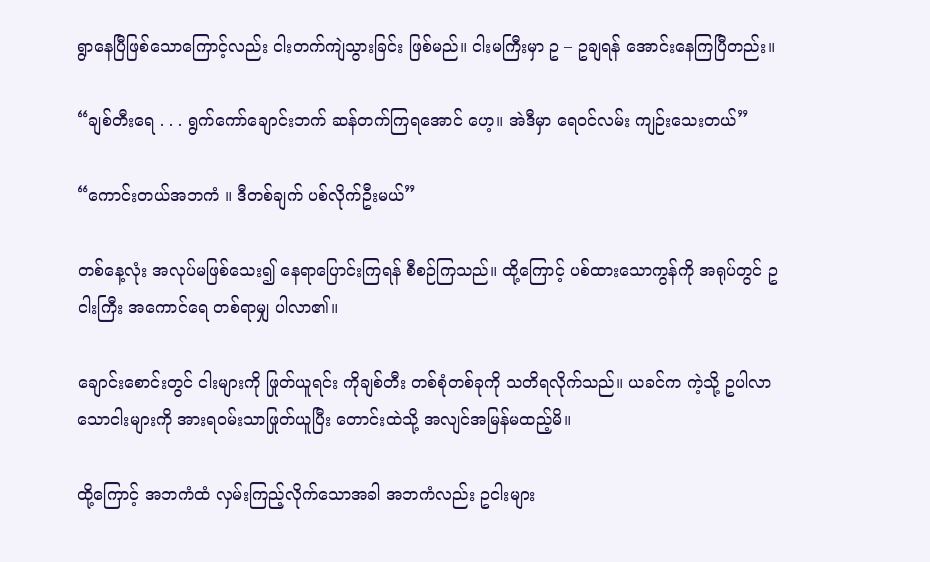ရွာနေပြီဖြစ်သောကြောင့်လည်း ငါးတက်ကျဲသွားခြင်း ဖြစ်မည်။ ငါးမကြီးမှာ ဥ – ဥချရန် အောင်းနေကြပြီတည်း။

“ချစ်တီးရေ . . . ရွက်ကော်ချောင်းဘက် ဆန်တက်ကြရအောင် ဟေ့။ အဲဒီမှာ ရေဝင်လမ်း ကျဉ်းသေးတယ်”

“ကောင်းတယ်အဘကံ ။ ဒီတစ်ချက် ပစ်လိုက်ဦးမယ်”

တစ်နေ့လုံး အလုပ်မဖြစ်သေး၍ နေရာပြောင်းကြရန် စီစဉ်ကြသည်။ ထို့ကြောင့် ပစ်ထားသောကွန်ကို အရုပ်တွင် ဥငါးကြီး အကောင်ရေ တစ်ရာမျှ ပါလာ၏။

ချောင်းစောင်းတွင် ငါးများကို ဖြုတ်ယူရင်း ကိုချစ်တီး တစ်စုံတစ်ခုကို သတိရလိုက်သည်။ ယခင်က ကဲ့သို့ ဥပါလာသောငါးများကို အားရဝမ်းသာဖြုတ်ယူပြီး တောင်းထဲသို့ အလျင်အမြန်မထည့်မိ။

ထို့ကြောင့် အဘကံထံ လှမ်းကြည့်လိုက်သောအခါ အဘကံလည်း ဥငါးများ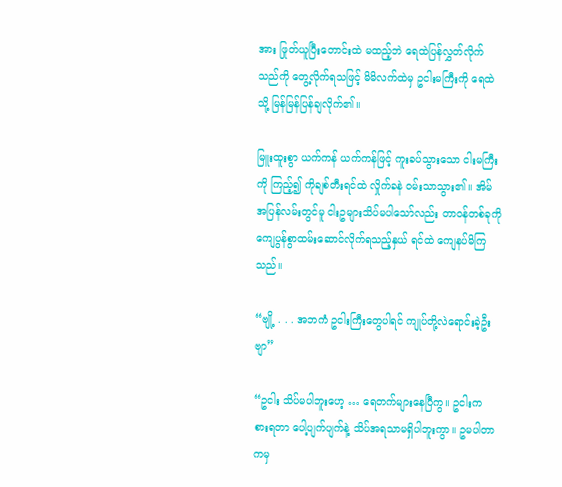အား ဖြုတ်ယူပြီးတောင်းထဲ မထည့်ဘဲ ရေထဲပြန်လွှတ်လိုက်သည်ကို တွေ့လိုက်ရသဖြင့် မိမိလက်ထဲမှ ဥငါးမကြီးကို ရေထဲသို့ မြန်မြန်ပြန်ချလိုက်၏။

မြူးထူးစွာ ယက်ကန် ယက်ကန်ဖြင့် ကူးခပ်သွားသော ငါးမကြီးကို ကြည့်၍ ကိုချစ်တီးရင်ထဲ လှိုက်ခနဲ ဝမ်းသာသွား၏။ အိမ်အပြန်လမ်းတွင်မူ ငါးဥများသိပ်မပါသော်လည်း တာဝန်တစ်ခုကို ကျေပွန်စွာထမ်းဆောင်လိုက်ရသည့်နှယ် ရင်ထဲ ကျေနပ်မိကြသည်။

“ဗျို့ . . . အဘကံ ဥငါးကြီးတွေပါရင် ကျုပ်တို့လဲရောင်းခဲ့ဦးဗျာ”

“ဥငါး သိပ်မပါဘူးဟေ့ … ရေတက်များနေပြီကွ။ ဥငါးက စားရတာ ပေါ့ပျက်ပျက်နဲ့ သိပ်အရသာမရှိပါဘူးကွာ။ ဥမပါတာကမှ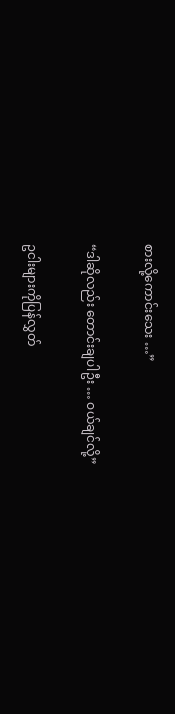စားလို့ကောင်းသေး …”

“ဒါဆိုလည်း တောင်းချပါဦး … ဝယ်ချင်လို့”

ဥငါးများကိုပြန်လွှတ်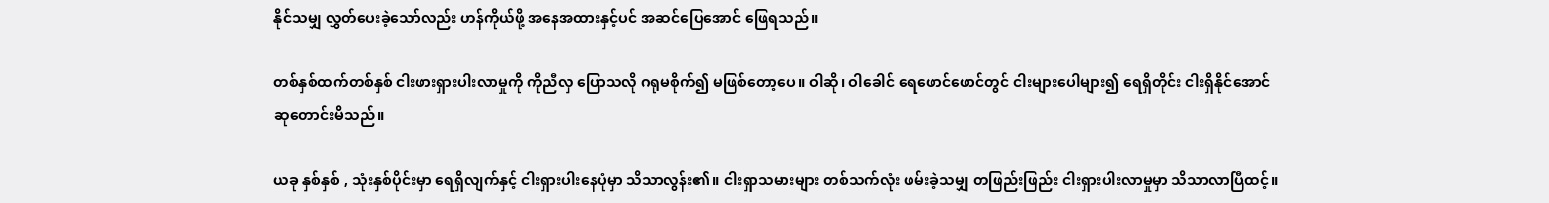နိုင်သမျှ လွှတ်ပေးခဲ့သော်လည်း ဟန်ကိုယ်ဖို့ အနေအထားနှင့်ပင် အဆင်ပြေအောင် ဖြေရသည်။

တစ်နှစ်ထက်တစ်နှစ် ငါးဖားရှားပါးလာမှုကို ကိုညီလှ ပြောသလို ဂရုမစိုက်၍ မဖြစ်တော့ပေ။ ဝါဆို၊ ဝါခေါင် ရေဖောင်ဖောင်တွင် ငါးများပေါများ၍ ရေရှိတိုင်း ငါးရှိနိုင်အောင် ဆုတောင်းမိသည်။

ယခု နှစ်နှစ် , သုံးနှစ်ပိုင်းမှာ ရေရှိလျက်နှင့် ငါးရှားပါးနေပုံမှာ သိသာလွန်း၏။ ငါးရှာသမားများ တစ်သက်လုံး ဖမ်းခဲ့သမျှ တဖြည်းဖြည်း ငါးရှားပါးလာမှုမှာ သိသာလာပြီထင့်။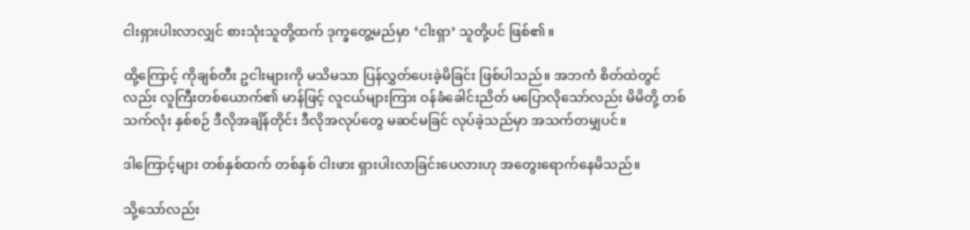ငါးရှားပါးလာလျှင် စားသုံးသူတို့ထက် ဒုက္ခတွေ့မည်မှာ ‘ငါးရှာ’ သူတို့ပင် ဖြစ်၏။

ထို့ကြောင့် ကိုချစ်တီး ဥငါးများကို မသိမသာ ပြန်လွှတ်ပေးခဲ့မိခြင်း ဖြစ်ပါသည်။ အဘကံ စိတ်ထဲတွင်လည်း လူကြီးတစ်ယောက်၏ မာန်ဖြင့် လူငယ်များကြား ဝန်ခံခေါင်းညိတ် မပြောလိုသော်လည်း မိမိတို့ တစ်သက်လုံး နှစ်စဉ် ဒီလိုအချိန်တိုင်း ဒီလိုအလုပ်တွေ မဆင်မခြင် လုပ်ခဲ့သည်မှာ အသက်တမျှပင်။

ဒါကြောင့်များ တစ်နှစ်ထက် တစ်နှစ် ငါးဖား ရှားပါးလာခြင်းပေလားဟု အတွေးရောက်နေမိသည်။

သို့သော်လည်း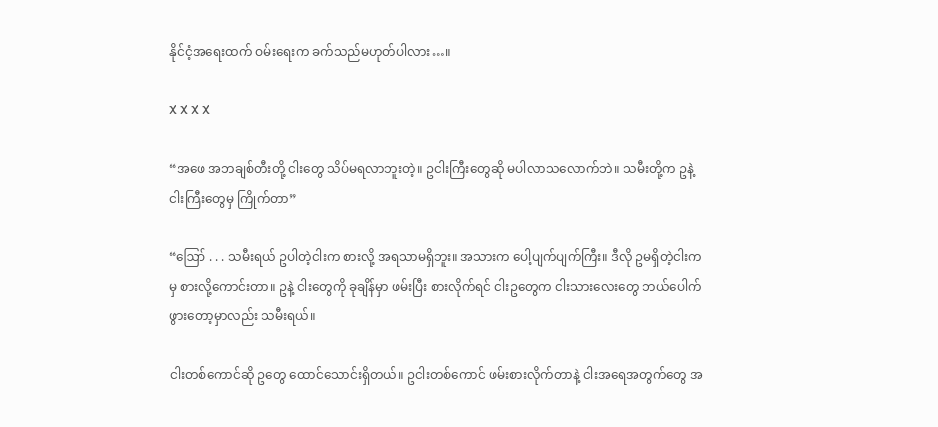နိုင်ငံ့အရေးထက် ဝမ်းရေးက ခက်သည်မဟုတ်ပါလား…။

X X X X

“အဖေ အဘချစ်တီးတို့ ငါးတွေ သိပ်မရလာဘူးတဲ့။ ဥငါးကြီးတွေဆို မပါလာသလောက်ဘဲ။ သမီးတို့က ဥနဲ့ငါးကြီးတွေမှ ကြိုက်တာ”

“ဪ . . . သမီးရယ် ဥပါတဲ့ငါးက စားလို့ အရသာမရှိဘူး။ အသားက ပေါ့ပျက်ပျက်ကြီး။ ဒီလို ဥမရှိတဲ့ငါးကမှ စားလို့ကောင်းတာ။ ဥနဲ့ ငါးတွေကို ခုချိန်မှာ ဖမ်းပြီး စားလိုက်ရင် ငါးဥတွေက ငါးသားလေးတွေ ဘယ်ပေါက်ဖွားတော့မှာလည်း သမီးရယ်။

ငါးတစ်ကောင်ဆို ဥတွေ ထောင်သောင်းရှိတယ်။ ဥငါးတစ်ကောင် ဖမ်းစားလိုက်တာနဲ့ ငါးအရေအတွက်တွေ အ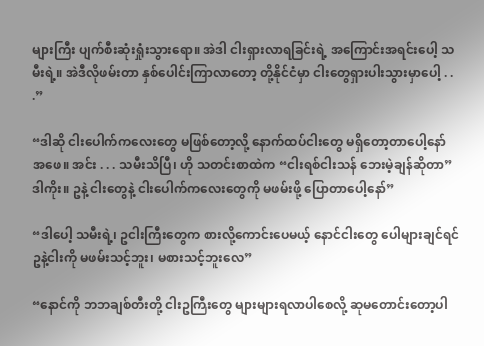များကြီး ပျက်စီးဆုံးရှုံးသွားရော။ အဲဒါ ငါးရှားလာရခြင်းရဲ့ အကြောင်းအရင်းပေါ့ သမီးရဲ့။ အဲဒီလိုဖမ်းတာ နှစ်ပေါင်းကြာလာတော့ တို့နိုင်ငံမှာ ငါးတွေရှားပါးသွားမှာပေါ့ . . .”

“ဒါဆို ငါးပေါက်ကလေးတွေ မဖြစ်တော့လို့ နောက်ထပ်ငါးတွေ မရှိတော့တာပေါ့နော် အဖေ။ အင်း . . . သမီးသိပြီ၊ ဟို သတင်းစာထဲက “ငါးရစ်ငါးသန် ဘေးမဲ့ချန်ဆိုတာ” ဒါကိုး။ ဥနဲ့ ငါးတွေနဲ့ ငါးပေါက်ကလေးတွေကို မဖမ်းဖို့ ပြောတာပေါ့နော်”

“ဒါပေါ့ သမီးရဲ့၊ ဥငါးကြီးတွေက စားလို့ကောင်းပေမယ့် နောင်ငါးတွေ ပေါများချင်ရင် ဥနဲ့ငါးကို မဖမ်းသင့်ဘူး၊ မစားသင့်ဘူးလေ”

“နောင်ကို ဘဘချစ်တီးတို့ ငါးဥကြီးတွေ များများရလာပါစေလို့ ဆုမတောင်းတော့ပါ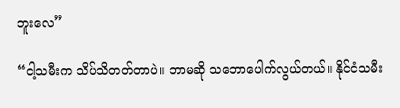ဘူးလေ”

“ငါ့သမီးက သိပ်သိတတ်တာပဲ။ ဘာမဆို သဘောပေါက်လွယ်တယ်။ နိုင်ငံသမီး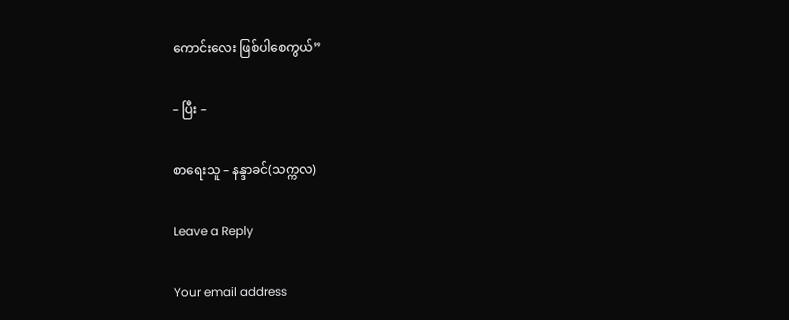ကောင်းလေး ဖြစ်ပါစေကွယ်”

– ပြီး –

စာရေးသူ – နန္ဒာခင်(သက္ကလ)

Leave a Reply

Your email address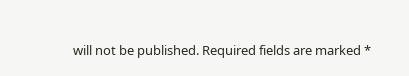will not be published. Required fields are marked *